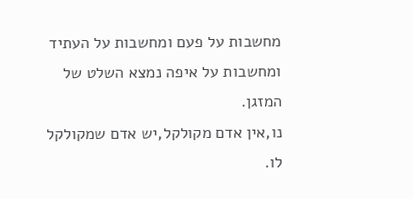מחשבות על פעם ומחשבות על העתיד ומחשבות על איפה נמצא השלט של המזגן.
נו,אין אדם מקולקל,יש אדם שמקולקל לו.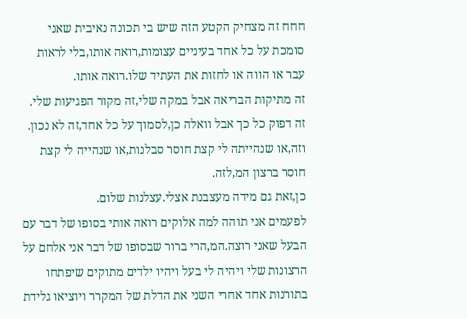חחח זה מצחיק הקטע הזה שיש בי תכונה נאיבית שאני סומכת על כל אחד בעיניים עצומות,רואה אותו,בלי לראות עבר או הווה או לחזות את העתיד שלו.רואה אותו.
זה מתיקות הבריאה אבל במקה שלי,זה מקור הפגיעות שלי.
זה דפוק כל כך אבל וואלה כן,לסמוך על כל אחד,זה לא נכון.
וזה,או שנהייתה לי קצת חוסר סבלנות,או שנהייה לי קצת חוסר ברצון המ,לזה.
כן,זאת גם מידה מעצבנת אצלי.עצלנות שלום.
לפעמים אני תוהה למה אלוקים רואה אותי בסופו של דבר עם הבעל שאני רוצה.המ,הרי ברור שבסופו של דבר אני אלחם על הרצונות שלי ויהיה לי בעל ויהיו ילדים מתוקים שיפתחו בתורנות אחד אחרי השני את הדלת של המקרר ויוציאו גלידת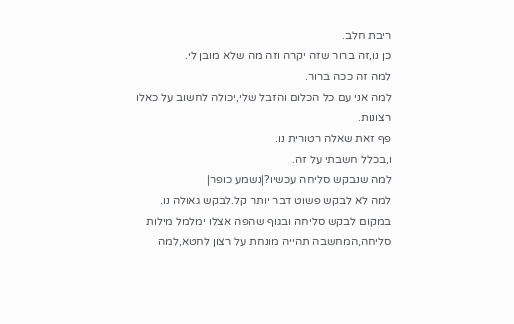ריבת חלב.
כן נו,זה ברור שזה יקרה וזה מה שלא מובן לי.
למה זה ככה ברור.
למה אני עם כל הכלום והזבל שלי,יכולה לחשוב על כאלו רצונות.
פף זאת שאלה רטורית נו.
ו,בכלל חשבתי על זה.
למה שנבקש סליחה עכשיו?|נשמע כופר|
למה לא לבקש פשוט דבר יותר קל.לבקש גאולה נו.
במקום לבקש סליחה ובגוף שהפה אצלו ימלמל מילות סליחה,המחשבה תהייה מונחת על רצון לחטא,למה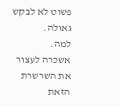פשוט לא לבקש גאולה.
למה.
אשכרה לעצור את השרשרת הזאת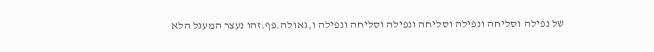של נפילה וסליחה ונפילה וסליחה ונפילה וסליחה ונפילה ו,גאולה.פף.זהו נעצר המעגל הלא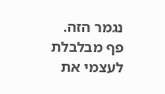נגמר הזה.
פף מבלבלת לעצמי את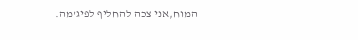המוח,אני צכה להחליף לפיג'מה.